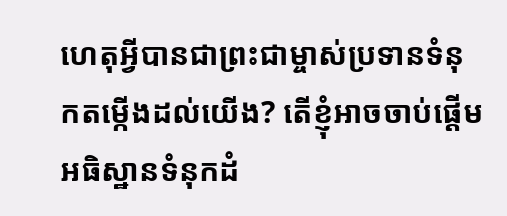ហេតុអ្វីបានជាព្រះជាម្ចាស់ប្រទានទំនុកតម្កើងដល់យើង? តើខ្ញុំអាចចាប់ផ្តើមអធិស្ឋានទំនុកដំ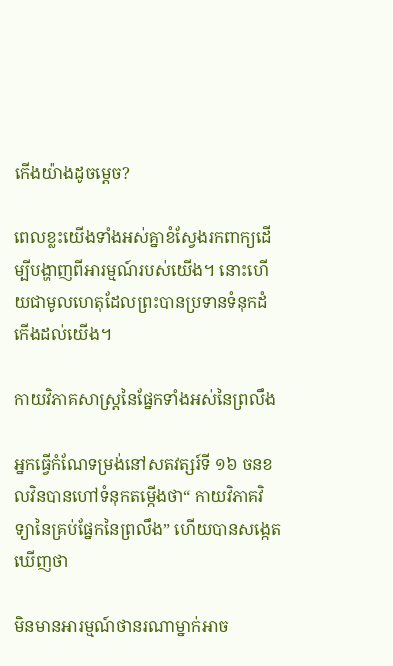កើងយ៉ាងដូចម្តេច?

ពេលខ្លះយើងទាំងអស់គ្នាខំស្វែងរកពាក្យដើម្បីបង្ហាញពីអារម្មណ៍របស់យើង។ នោះហើយជាមូលហេតុដែលព្រះបានប្រទានទំនុកដំកើងដល់យើង។

កាយវិភាគសាស្ត្រនៃផ្នែកទាំងអស់នៃព្រលឹង

អ្នកធ្វើកំណែទម្រង់នៅសតវត្សរ៍ទី ១៦ ចនខលវិនបានហៅទំនុកតម្កើងថា“ កាយវិភាគវិទ្យានៃគ្រប់ផ្នែកនៃព្រលឹង” ហើយបានសង្កេតឃើញថា

មិនមានអារម្មណ៍ថានរណាម្នាក់អាច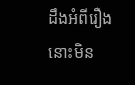ដឹងអំពីរឿងនោះមិន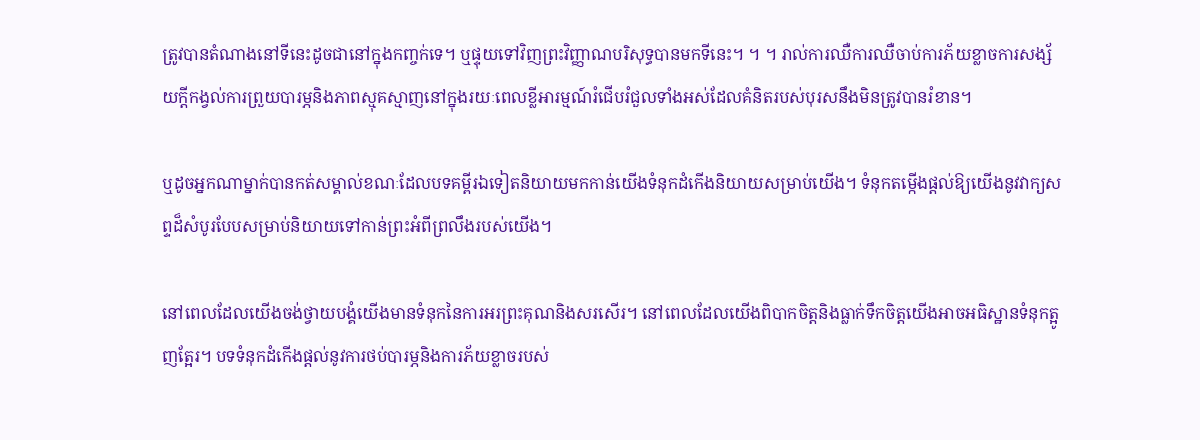ត្រូវបានតំណាងនៅទីនេះដូចជានៅក្នុងកញ្ចក់ទេ។ ឬផ្ទុយទៅវិញព្រះវិញ្ញាណបរិសុទ្ធបានមកទីនេះ។ ។ ។ រាល់ការឈឺការឈឺចាប់ការភ័យខ្លាចការសង្ស័យក្តីកង្វល់ការព្រួយបារម្ភនិងភាពស្មុគស្មាញនៅក្នុងរយៈពេលខ្លីអារម្មណ៍រំជើបរំជួលទាំងអស់ដែលគំនិតរបស់បុរសនឹងមិនត្រូវបានរំខាន។

ឬដូចអ្នកណាម្នាក់បានកត់សម្គាល់ខណៈដែលបទគម្ពីរឯទៀតនិយាយមកកាន់យើងទំនុកដំកើងនិយាយសម្រាប់យើង។ ទំនុកតម្កើងផ្តល់ឱ្យយើងនូវវាក្យសព្ទដ៏សំបូរបែបសម្រាប់និយាយទៅកាន់ព្រះអំពីព្រលឹងរបស់យើង។

នៅពេលដែលយើងចង់ថ្វាយបង្គំយើងមានទំនុកនៃការអរព្រះគុណនិងសរសើរ។ នៅពេលដែលយើងពិបាកចិត្តនិងធ្លាក់ទឹកចិត្តយើងអាចអធិស្ឋានទំនុកត្អូញត្អែរ។ បទទំនុកដំកើងផ្តល់នូវការថប់បារម្ភនិងការភ័យខ្លាចរបស់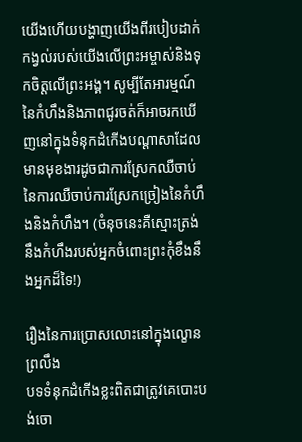យើងហើយបង្ហាញយើងពីរបៀបដាក់កង្វល់របស់យើងលើព្រះអម្ចាស់និងទុកចិត្តលើព្រះអង្គ។ សូម្បីតែអារម្មណ៍នៃកំហឹងនិងភាពជូរចត់ក៏អាចរកឃើញនៅក្នុងទំនុកដំកើងបណ្តាសាដែលមានមុខងារដូចជាការស្រែកឈឺចាប់នៃការឈឺចាប់ការស្រែកច្រៀងនៃកំហឹងនិងកំហឹង។ (ចំនុចនេះគឺស្មោះត្រង់នឹងកំហឹងរបស់អ្នកចំពោះព្រះកុំខឹងនឹងអ្នកដ៏ទៃ!)

រឿងនៃការប្រោសលោះនៅក្នុងល្ខោនព្រលឹង
បទទំនុកដំកើងខ្លះពិតជាត្រូវគេបោះបង់ចោ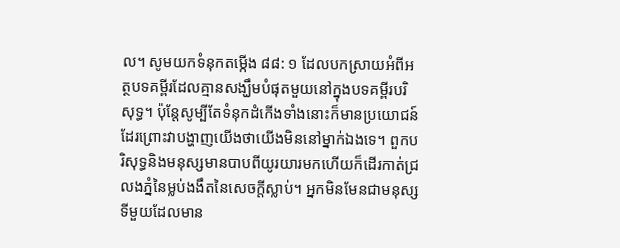ល។ សូមយកទំនុកតម្កើង ៨៨: ១ ដែលបកស្រាយអំពីអត្ថបទគម្ពីរដែលគ្មានសង្ឃឹមបំផុតមួយនៅក្នុងបទគម្ពីរបរិសុទ្ធ។ ប៉ុន្តែសូម្បីតែទំនុកដំកើងទាំងនោះក៏មានប្រយោជន៍ដែរព្រោះវាបង្ហាញយើងថាយើងមិននៅម្នាក់ឯងទេ។ ពួកបរិសុទ្ធនិងមនុស្សមានបាបពីយូរយារមកហើយក៏ដើរកាត់ជ្រលងភ្នំនៃម្លប់ងងឹតនៃសេចក្តីស្លាប់។ អ្នកមិនមែនជាមនុស្សទីមួយដែលមាន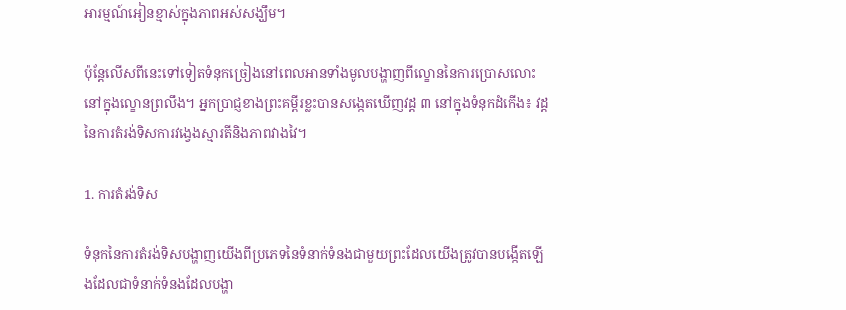អារម្មណ៍អៀនខ្មាស់ក្នុងភាពអស់សង្ឃឹម។

ប៉ុន្តែលើសពីនេះទៅទៀតទំនុកច្រៀងនៅពេលអានទាំងមូលបង្ហាញពីល្ខោននៃការប្រោសលោះនៅក្នុងល្ខោនព្រលឹង។ អ្នកប្រាជ្ញខាងព្រះគម្ពីរខ្លះបានសង្កេតឃើញវដ្ត ៣ នៅក្នុងទំនុកដំកើង៖ វដ្តនៃការតំរង់ទិសការវង្វេងស្មារតីនិងភាពវាងវៃ។

1. ការតំរង់ទិស

ទំនុកនៃការតំរង់ទិសបង្ហាញយើងពីប្រភេទនៃទំនាក់ទំនងជាមួយព្រះដែលយើងត្រូវបានបង្កើតឡើងដែលជាទំនាក់ទំនងដែលបង្ហា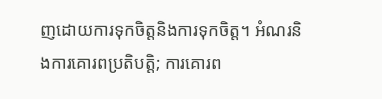ញដោយការទុកចិត្តនិងការទុកចិត្ត។ អំណរនិងការគោរពប្រតិបត្តិ; ការគោរព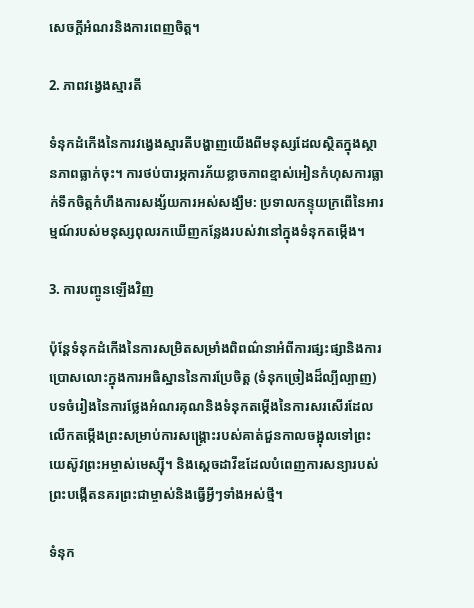សេចក្តីអំណរនិងការពេញចិត្ត។

2. ភាពវង្វេងស្មារតី

ទំនុកដំកើងនៃការវង្វេងស្មារតីបង្ហាញយើងពីមនុស្សដែលស្ថិតក្នុងស្ថានភាពធ្លាក់ចុះ។ ការថប់បារម្ភការភ័យខ្លាចភាពខ្មាស់អៀនកំហុសការធ្លាក់ទឹកចិត្តកំហឹងការសង្ស័យការអស់សង្ឃឹម: ប្រទាលកន្ទុយក្រពើនៃអារម្មណ៍របស់មនុស្សពុលរកឃើញកន្លែងរបស់វានៅក្នុងទំនុកតម្កើង។

3. ការបញ្ចូនឡើងវិញ

ប៉ុន្តែទំនុកដំកើងនៃការសម្រិតសម្រាំងពិពណ៌នាអំពីការផ្សះផ្សានិងការប្រោសលោះក្នុងការអធិស្ឋាននៃការប្រែចិត្ត (ទំនុកច្រៀងដ៏ល្បីល្បាញ) បទចំរៀងនៃការថ្លែងអំណរគុណនិងទំនុកតម្កើងនៃការសរសើរដែលលើកតម្កើងព្រះសម្រាប់ការសង្រ្គោះរបស់គាត់ជួនកាលចង្អុលទៅព្រះយេស៊ូវព្រះអម្ចាស់មេស្ស៊ី។ និងស្តេចដាវីឌដែលបំពេញការសន្យារបស់ព្រះបង្កើតនគរព្រះជាម្ចាស់និងធ្វើអ្វីៗទាំងអស់ថ្មី។

ទំនុក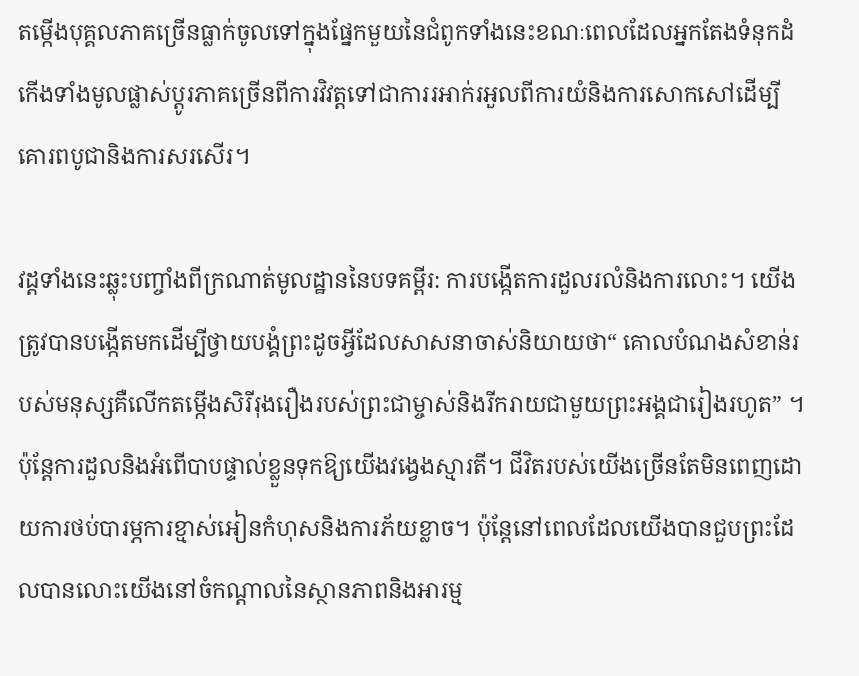តម្កើងបុគ្គលភាគច្រើនធ្លាក់ចូលទៅក្នុងផ្នែកមួយនៃជំពូកទាំងនេះខណៈពេលដែលអ្នកតែងទំនុកដំកើងទាំងមូលផ្លាស់ប្តូរភាគច្រើនពីការវិវត្តទៅជាការរអាក់រអួលពីការយំនិងការសោកសៅដើម្បីគោរពបូជានិងការសរសើរ។

វដ្តទាំងនេះឆ្លុះបញ្ចាំងពីក្រណាត់មូលដ្ឋាននៃបទគម្ពីរ: ការបង្កើតការដួលរលំនិងការលោះ។ យើងត្រូវបានបង្កើតមកដើម្បីថ្វាយបង្គំព្រះដូចអ្វីដែលសាសនាចាស់និយាយថា“ គោលបំណងសំខាន់របស់មនុស្សគឺលើកតម្កើងសិរីរុងរឿងរបស់ព្រះជាម្ចាស់និងរីករាយជាមួយព្រះអង្គជារៀងរហូត” ។ ប៉ុន្តែការដួលនិងអំពើបាបផ្ទាល់ខ្លួនទុកឱ្យយើងវង្វេងស្មារតី។ ជីវិតរបស់យើងច្រើនតែមិនពេញដោយការថប់បារម្ភការខ្មាស់អៀនកំហុសនិងការភ័យខ្លាច។ ប៉ុន្តែនៅពេលដែលយើងបានជួបព្រះដែលបានលោះយើងនៅចំកណ្តាលនៃស្ថានភាពនិងអារម្ម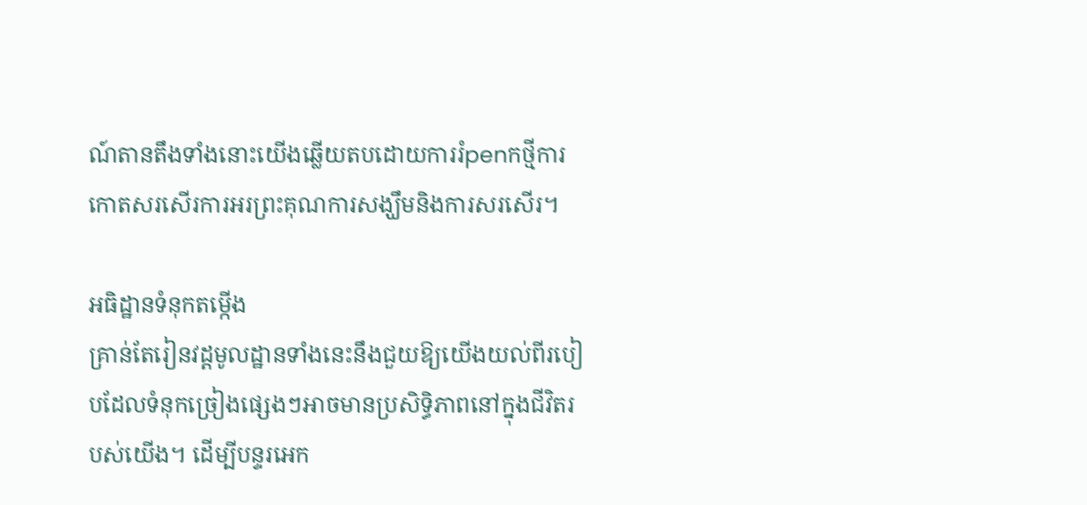ណ៍តានតឹងទាំងនោះយើងឆ្លើយតបដោយការរំpenកថ្មីការកោតសរសើរការអរព្រះគុណការសង្ឃឹមនិងការសរសើរ។

អធិដ្ឋានទំនុកតម្កើង
គ្រាន់តែរៀនវដ្តមូលដ្ឋានទាំងនេះនឹងជួយឱ្យយើងយល់ពីរបៀបដែលទំនុកច្រៀងផ្សេងៗអាចមានប្រសិទ្ធិភាពនៅក្នុងជីវិតរបស់យើង។ ដើម្បីបន្ទរអេក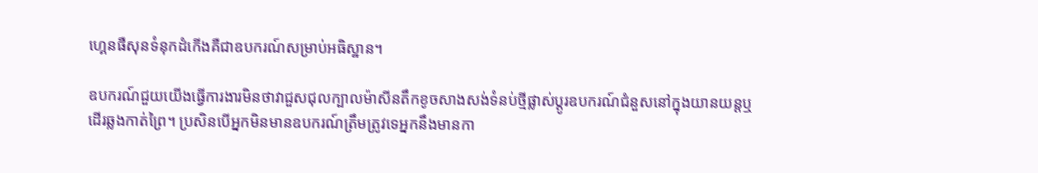ហ្គេនផឺសុនទំនុកដំកើងគឺជាឧបករណ៍សម្រាប់អធិស្ឋាន។

ឧបករណ៍ជួយយើងធ្វើការងារមិនថាវាជួសជុលក្បាលម៉ាសីនតឹកខូចសាងសង់ទំនប់ថ្មីផ្លាស់ប្តូរឧបករណ៍ជំនួសនៅក្នុងយានយន្តឬដើរឆ្លងកាត់ព្រៃ។ ប្រសិនបើអ្នកមិនមានឧបករណ៍ត្រឹមត្រូវទេអ្នកនឹងមានកា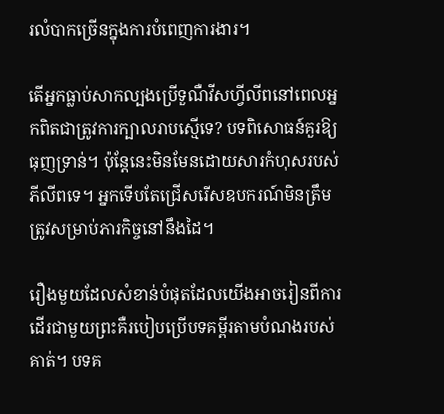រលំបាកច្រើនក្នុងការបំពេញការងារ។

តើអ្នកធ្លាប់សាកល្បងប្រើទួណឺវីសហ្វីលីពនៅពេលអ្នកពិតជាត្រូវការក្បាលរាបស្មើទេ? បទពិសោធន៍គួរឱ្យធុញទ្រាន់។ ប៉ុន្តែនេះមិនមែនដោយសារកំហុសរបស់ភីលីពទេ។ អ្នកទើបតែជ្រើសរើសឧបករណ៍មិនត្រឹមត្រូវសម្រាប់ភារកិច្ចនៅនឹងដៃ។

រឿងមួយដែលសំខាន់បំផុតដែលយើងអាចរៀនពីការដើរជាមួយព្រះគឺរបៀបប្រើបទគម្ពីរតាមបំណងរបស់គាត់។ បទគ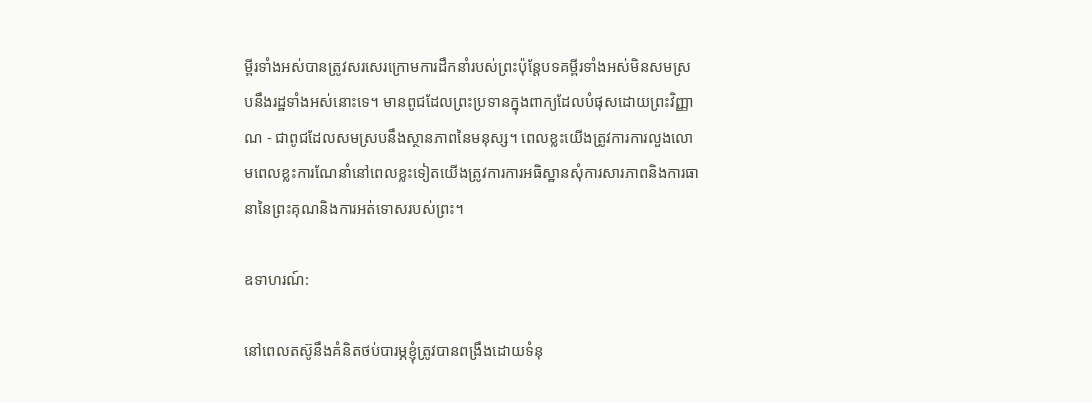ម្ពីរទាំងអស់បានត្រូវសរសេរក្រោមការដឹកនាំរបស់ព្រះប៉ុន្ដែបទគម្ពីរទាំងអស់មិនសមស្របនឹងរដ្ឋទាំងអស់នោះទេ។ មានពូជដែលព្រះប្រទានក្នុងពាក្យដែលបំផុសដោយព្រះវិញ្ញាណ - ជាពូជដែលសមស្របនឹងស្ថានភាពនៃមនុស្ស។ ពេលខ្លះយើងត្រូវការការលួងលោមពេលខ្លះការណែនាំនៅពេលខ្លះទៀតយើងត្រូវការការអធិស្ឋានសុំការសារភាពនិងការធានានៃព្រះគុណនិងការអត់ទោសរបស់ព្រះ។

ឧទាហរណ៍:

នៅពេលតស៊ូនឹងគំនិតថប់បារម្ភខ្ញុំត្រូវបានពង្រឹងដោយទំនុ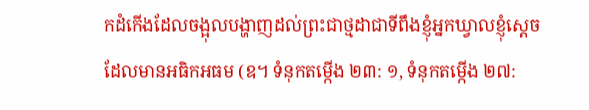កដំកើងដែលចង្អុលបង្ហាញដល់ព្រះជាថ្មដាជាទីពឹងខ្ញុំអ្នកឃ្វាលខ្ញុំស្តេចដែលមានអធិកអធម (ឧ។ ទំនុកតម្កើង ២៣: ១, ទំនុកតម្កើង ២៧: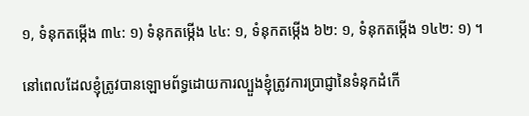១, ទំនុកតម្កើង ៣៤: ១) ទំនុកតម្កើង ៤៤: ១, ទំនុកតម្កើង ៦២: ១, ទំនុកតម្កើង ១៤២: ១) ។

នៅពេលដែលខ្ញុំត្រូវបានឡោមព័ទ្ធដោយការល្បួងខ្ញុំត្រូវការប្រាជ្ញានៃទំនុកដំកើ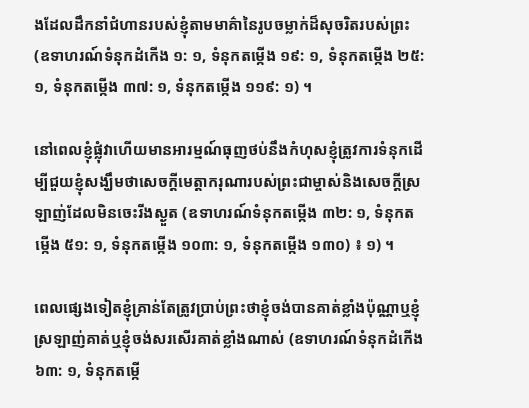ងដែលដឹកនាំជំហានរបស់ខ្ញុំតាមមាគ៌ានៃរូបចម្លាក់ដ៏សុចរិតរបស់ព្រះ (ឧទាហរណ៍ទំនុកដំកើង ១: ១, ទំនុកតម្កើង ១៩: ១, ទំនុកតម្កើង ២៥: ១, ទំនុកតម្កើង ៣៧: ១, ទំនុកតម្កើង ១១៩: ១) ។

នៅពេលខ្ញុំផ្លុំវាហើយមានអារម្មណ៍ធុញថប់នឹងកំហុសខ្ញុំត្រូវការទំនុកដើម្បីជួយខ្ញុំសង្ឃឹមថាសេចក្តីមេត្តាករុណារបស់ព្រះជាម្ចាស់និងសេចក្តីស្រឡាញ់ដែលមិនចេះរីងស្ងួត (ឧទាហរណ៍ទំនុកតម្កើង ៣២: ១, ទំនុកតម្កើង ៥១: ១, ទំនុកតម្កើង ១០៣: ១, ទំនុកតម្កើង ១៣០) ៖ ១) ។

ពេលផ្សេងទៀតខ្ញុំគ្រាន់តែត្រូវប្រាប់ព្រះថាខ្ញុំចង់បានគាត់ខ្លាំងប៉ុណ្ណាឬខ្ញុំស្រឡាញ់គាត់ឬខ្ញុំចង់សរសើរគាត់ខ្លាំងណាស់ (ឧទាហរណ៍ទំនុកដំកើង ៦៣: ១, ទំនុកតម្កើ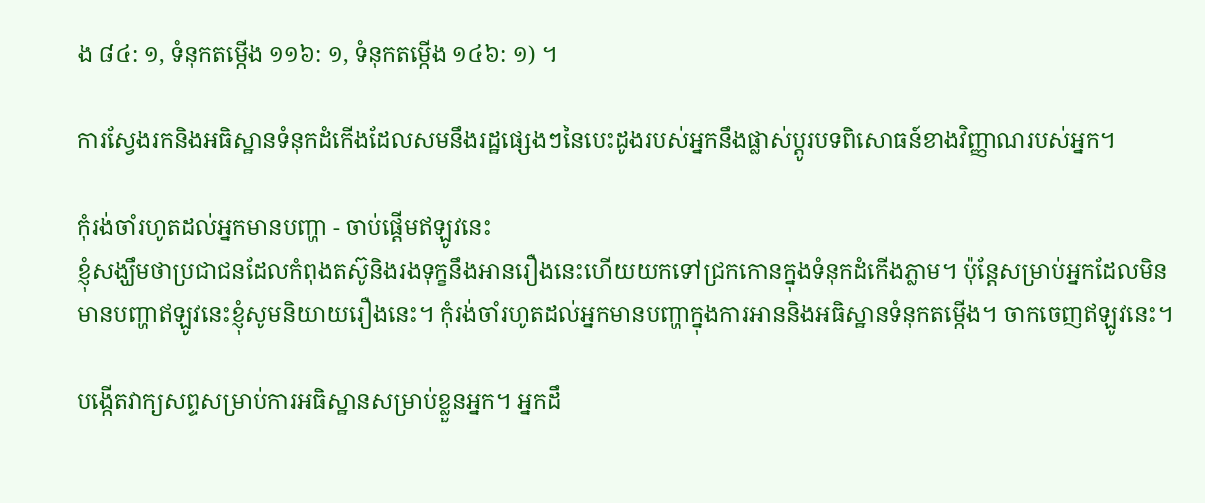ង ៨៤: ១, ទំនុកតម្កើង ១១៦: ១, ទំនុកតម្កើង ១៤៦: ១) ។

ការស្វែងរកនិងអធិស្ឋានទំនុកដំកើងដែលសមនឹងរដ្ឋផ្សេងៗនៃបេះដូងរបស់អ្នកនឹងផ្លាស់ប្តូរបទពិសោធន៍ខាងវិញ្ញាណរបស់អ្នក។

កុំរង់ចាំរហូតដល់អ្នកមានបញ្ហា - ចាប់ផ្តើមឥឡូវនេះ
ខ្ញុំសង្ឃឹមថាប្រជាជនដែលកំពុងតស៊ូនិងរងទុក្ខនឹងអានរឿងនេះហើយយកទៅជ្រកកោនក្នុងទំនុកដំកើងភ្លាម។ ប៉ុន្តែសម្រាប់អ្នកដែលមិនមានបញ្ហាឥឡូវនេះខ្ញុំសូមនិយាយរឿងនេះ។ កុំរង់ចាំរហូតដល់អ្នកមានបញ្ហាក្នុងការអាននិងអធិស្ឋានទំនុកតម្កើង។ ចាកចេញឥឡូវនេះ។

បង្កើតវាក្យសព្ទសម្រាប់ការអធិស្ឋានសម្រាប់ខ្លួនអ្នក។ អ្នកដឹ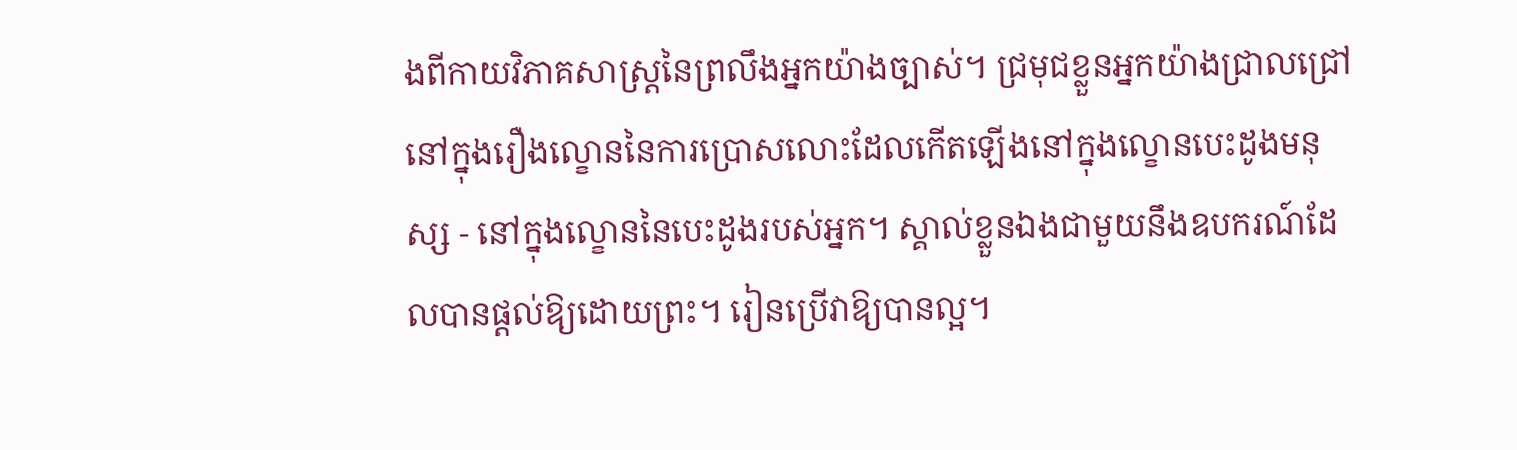ងពីកាយវិភាគសាស្ត្រនៃព្រលឹងអ្នកយ៉ាងច្បាស់។ ជ្រមុជខ្លួនអ្នកយ៉ាងជ្រាលជ្រៅនៅក្នុងរឿងល្ខោននៃការប្រោសលោះដែលកើតឡើងនៅក្នុងល្ខោនបេះដូងមនុស្ស - នៅក្នុងល្ខោននៃបេះដូងរបស់អ្នក។ ស្គាល់ខ្លួនឯងជាមួយនឹងឧបករណ៍ដែលបានផ្តល់ឱ្យដោយព្រះ។ រៀនប្រើវាឱ្យបានល្អ។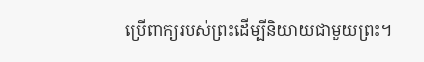ប្រើពាក្យរបស់ព្រះដើម្បីនិយាយជាមួយព្រះ។